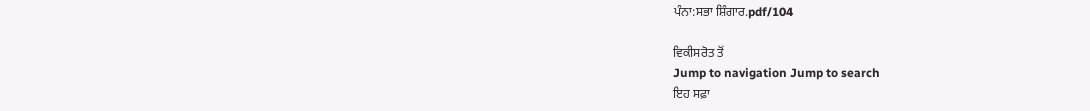ਪੰਨਾ:ਸਭਾ ਸ਼ਿੰਗਾਰ.pdf/104

ਵਿਕੀਸਰੋਤ ਤੋਂ
Jump to navigation Jump to search
ਇਹ ਸਫ਼ਾ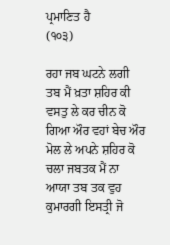ਪ੍ਰਮਾਣਿਤ ਹੈ
(੧੦੩)

ਰਹਾ ਜਬ ਘਟਨੇ ਲਗੀ ਤਬ ਮੈਂ ਖ਼ਤਾ ਸ਼ਹਿਰ ਕੀ ਵਸਤੁ ਲੇ ਕਰ ਚੀਨ ਕੋ ਗਿਆ ਔਰ ਵਹਾਂ ਬੇਚ ਔਰ ਮੋਲ ਲੇ ਅਪਨੇ ਸ਼ਹਿਰ ਕੋ ਚਲਾ ਜਬਤਕ ਮੈਂ ਨਾ ਆਯਾ ਤਬ ਤਕ ਵੁਹ ਕੁਮਾਰਗੀ ਇਸਤ੍ਰੀ ਜੋ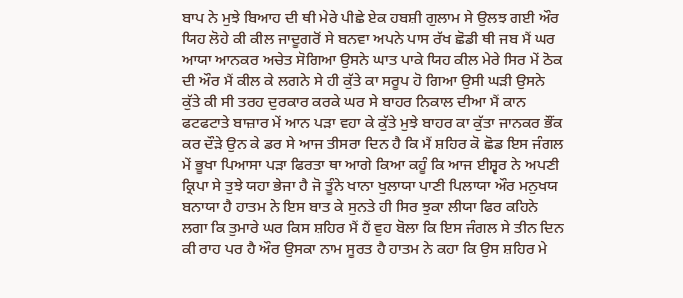ਬਾਪ ਨੇ ਮੁਝੇ ਬਿਆਹ ਦੀ ਥੀ ਮੇਰੇ ਪੀਛੇ ਏਕ ਹਬਸ਼ੀ ਗੁਲਾਮ ਸੇ ਉਲਝ ਗਈ ਔਰ ਯਿਹ ਲੋਹੇ ਕੀ ਕੀਲ ਜਾਦੂਗਰੋਂ ਸੇ ਬਨਵਾ ਅਪਨੇ ਪਾਸ ਰੱਖ ਛੋਡੀ ਥੀ ਜਬ ਮੈਂ ਘਰ ਆਯਾ ਆਨਕਰ ਅਚੇਤ ਸੋਗਿਆ ਉਸਨੇ ਘਾਤ ਪਾਕੇ ਯਿਹ ਕੀਲ ਮੇਰੇ ਸਿਰ ਮੇਂ ਠੋਕ ਦੀ ਔਰ ਮੈਂ ਕੀਲ ਕੇ ਲਗਨੇ ਸੇ ਹੀ ਕੁੱਤੇ ਕਾ ਸਰੂਪ ਹੋ ਗਿਆ ਉਸੀ ਘੜੀ ਉਸਨੇ ਕੁੱਤੇ ਕੀ ਸੀ ਤਰਹ ਦੁਰਕਾਰ ਕਰਕੇ ਘਰ ਸੇ ਬਾਹਰ ਨਿਕਾਲ ਦੀਆ ਮੈਂ ਕਾਨ ਫਟਫਟਾਤੇ ਬਾਜ਼ਾਰ ਮੇਂ ਆਨ ਪੜਾ ਵਹਾ ਕੇ ਕੁੱਤੇ ਮੁਝੇ ਬਾਹਰ ਕਾ ਕੁੱਤਾ ਜਾਨਕਰ ਭੌਂਕ ਕਰ ਦੌੜੇ ਉਨ ਕੇ ਡਰ ਸੇ ਆਜ ਤੀਸਰਾ ਦਿਨ ਹੈ ਕਿ ਮੈਂ ਸ਼ਹਿਰ ਕੋ ਛੋਡ ਇਸ ਜੰਗਲ ਮੇਂ ਭੂਖਾ ਪਿਆਸਾ ਪੜਾ ਫਿਰਤਾ ਥਾ ਆਗੇ ਕਿਆ ਕਹੂੰ ਕਿ ਆਜ ਈਸ਼੍ਵਰ ਨੇ ਅਪਣੀ ਕ੍ਰਿਪਾ ਸੇ ਤੁਝੇ ਯਹਾ ਭੇਜਾ ਹੈ ਜੋ ਤੂੰਨੇ ਖਾਨਾ ਖੁਲਾਯਾ ਪਾਣੀ ਪਿਲਾਯਾ ਔਰ ਮਨੁਖਯ ਬਨਾਯਾ ਹੈ ਹਾਤਮ ਨੇ ਇਸ ਬਾਤ ਕੇ ਸੁਨਤੇ ਹੀ ਸਿਰ ਝੁਕਾ ਲੀਯਾ ਫਿਰ ਕਹਿਨੇ ਲਗਾ ਕਿ ਤੁਮਾਰੇ ਘਰ ਕਿਸ ਸ਼ਹਿਰ ਮੈਂ ਹੈਂ ਵੁਹ ਬੋਲਾ ਕਿ ਇਸ ਜੰਗਲ ਸੇ ਤੀਨ ਦਿਨ ਕੀ ਰਾਹ ਪਰ ਹੈ ਔਰ ਉਸਕਾ ਨਾਮ ਸੂਰਤ ਹੈ ਹਾਤਮ ਨੇ ਕਹਾ ਕਿ ਉਸ ਸ਼ਹਿਰ ਮੇ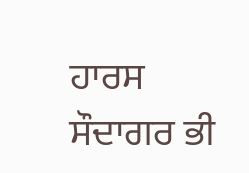ਹਾਰਸ ਸੌਦਾਗਰ ਭੀ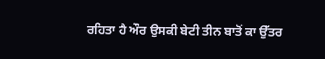ਰਹਿਤਾ ਹੈ ਔਰ ਉਸਕੀ ਬੇਟੀ ਤੀਨ ਬਾਤੋਂ ਕਾ ਉੱਤਰ